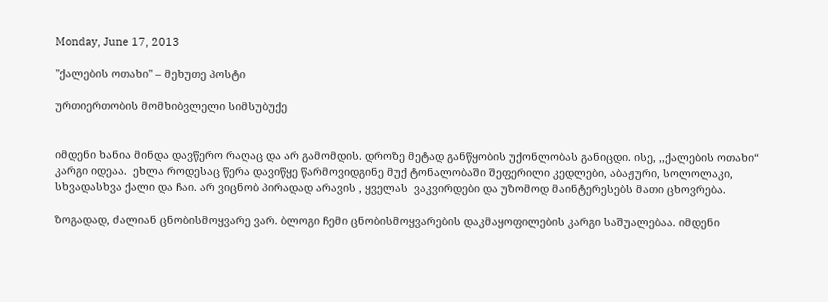Monday, June 17, 2013

"ქალების ოთახი" – მეხუთე პოსტი

ურთიერთობის მომხიბვლელი სიმსუბუქე


იმდენი ხანია მინდა დავწერო რაღაც და არ გამომდის. დროზე მეტად განწყობის უქონლობას განიცდი. ისე, ,,ქალების ოთახი“ კარგი იდეაა.  ეხლა როდესაც წერა დავიწყე წარმოვიდგინე მუქ ტონალობაში შეფერილი კედლები, აბაჟური, სოლოლაკი, სხვადასხვა ქალი და ჩაი. არ ვიცნობ პირადად არავის , ყველას  ვაკვირდები და უზომოდ მაინტერესებს მათი ცხოვრება.

ზოგადად, ძალიან ცნობისმოყვარე ვარ. ბლოგი ჩემი ცნობისმოყვარების დაკმაყოფილების კარგი საშუალებაა. იმდენი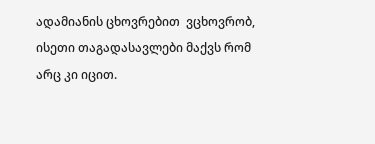ადამიანის ცხოვრებით  ვცხოვრობ, ისეთი თაგადასავლები მაქვს რომ არც კი იცით.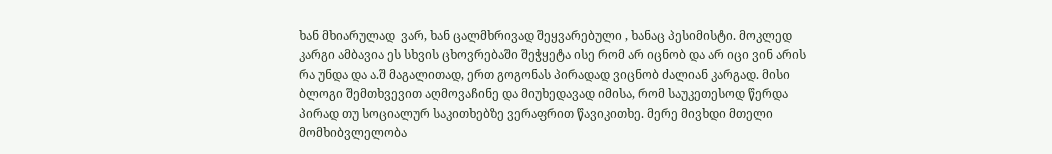ხან მხიარულად  ვარ, ხან ცალმხრივად შეყვარებული , ხანაც პესიმისტი. მოკლედ კარგი ამბავია ეს სხვის ცხოვრებაში შეჭყეტა ისე რომ არ იცნობ და არ იცი ვინ არის რა უნდა და ა.შ მაგალითად, ერთ გოგონას პირადად ვიცნობ ძალიან კარგად. მისი ბლოგი შემთხვევით აღმოვაჩინე და მიუხედავად იმისა, რომ საუკეთესოდ წერდა პირად თუ სოციალურ საკითხებზე ვერაფრით წავიკითხე. მერე მივხდი მთელი მომხიბვლელობა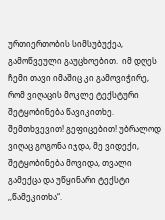ურთიერთობის სიმსუბუქეა, გამოწვეული გაუცხოებით.  იმ დღეს ჩემი თავი იმაშიც კი გამოვიჭირე, რომ ვიღაცის მოკლე ტექსტური შეტყობინება წავიკითხე. შემთხვევით! გეფიცებით! უბრალოდ ვიღაც გოგონა იჯდა, მე ვიდექი, შეტყობინება მოვიდა, თვალი გამექცა და უწყინარი ტექსტი ,,წამეკითხა“.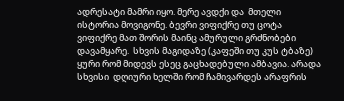ადრესატი მამრი იყო. მერე ავდქი და  მთელი ისტორია მოვიგონე. ბევრი ვიფიქრე თუ ცოტა ვიფიქრე მათ შორის მაინც ამურული გრძნობები დავამყარე.  სხვის მაგიდაზე (კაფეში თუ კუს ტბაზე) ყური რომ მიდევს ესეც გაცხადებული ამბავია. არადა  სხვისი  დღიური ხელში რომ ჩამივარდეს არაფრის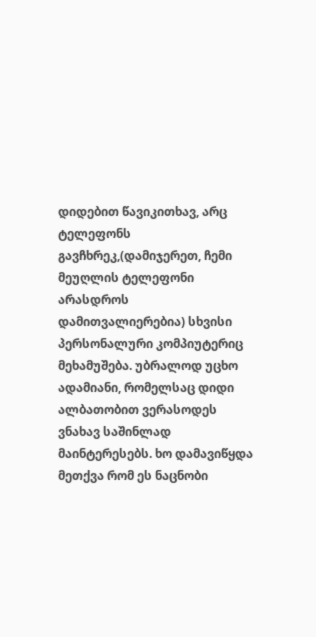დიდებით წავიკითხავ, არც ტელეფონს გავჩხრეკ,(დამიჯერეთ, ჩემი მეუღლის ტელეფონი არასდროს დამითვალიერებია) სხვისი პერსონალური კომპიუტერიც მეხამუშება. უბრალოდ უცხო ადამიანი, რომელსაც დიდი ალბათობით ვერასოდეს ვნახავ საშინლად მაინტერესებს. ხო დამავიწყდა მეთქვა რომ ეს ნაცნობი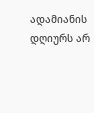ადამიანის დღიურს არ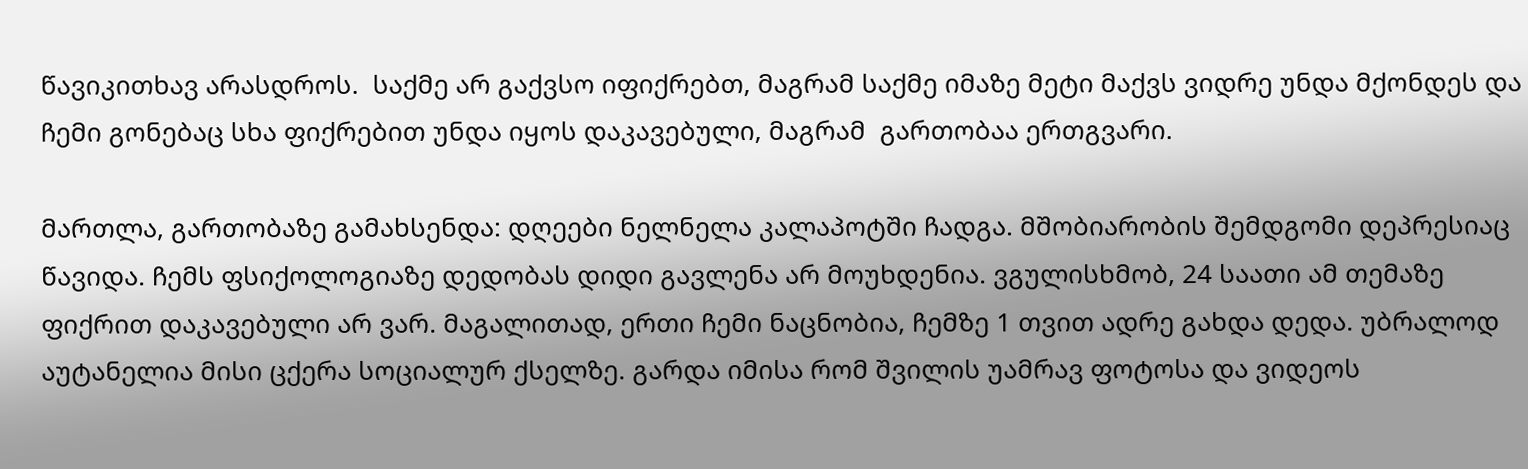წავიკითხავ არასდროს.  საქმე არ გაქვსო იფიქრებთ, მაგრამ საქმე იმაზე მეტი მაქვს ვიდრე უნდა მქონდეს და ჩემი გონებაც სხა ფიქრებით უნდა იყოს დაკავებული, მაგრამ  გართობაა ერთგვარი.

მართლა, გართობაზე გამახსენდა: დღეები ნელნელა კალაპოტში ჩადგა. მშობიარობის შემდგომი დეპრესიაც წავიდა. ჩემს ფსიქოლოგიაზე დედობას დიდი გავლენა არ მოუხდენია. ვგულისხმობ, 24 საათი ამ თემაზე ფიქრით დაკავებული არ ვარ. მაგალითად, ერთი ჩემი ნაცნობია, ჩემზე 1 თვით ადრე გახდა დედა. უბრალოდ აუტანელია მისი ცქერა სოციალურ ქსელზე. გარდა იმისა რომ შვილის უამრავ ფოტოსა და ვიდეოს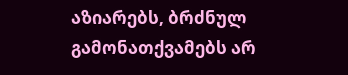აზიარებს, ბრძნულ გამონათქვამებს არ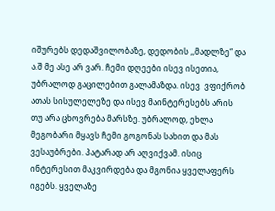იშურებს დედაშვილობაზე, დედობის ,,მადლზე“ და ა.შ მე ასე არ ვარ. ჩემი დღეები ისევ ისეთია, უბრალოდ გაცილებით გალამაზდა. ისევ  ვფიქრობ ათას სისულელეზე და ისევ მაინტერესებს არის თუ არა ცხოვრება მარსზე. უბრალოდ, ეხლა მეგობარი მყავს ჩემი გოგონას სახით და მას ვესაუბრები. პატარად არ აღვიქვამ. ისიც ინტერესით მაკვირდება და მგონია ყველაფერს იგებს. ყველაზე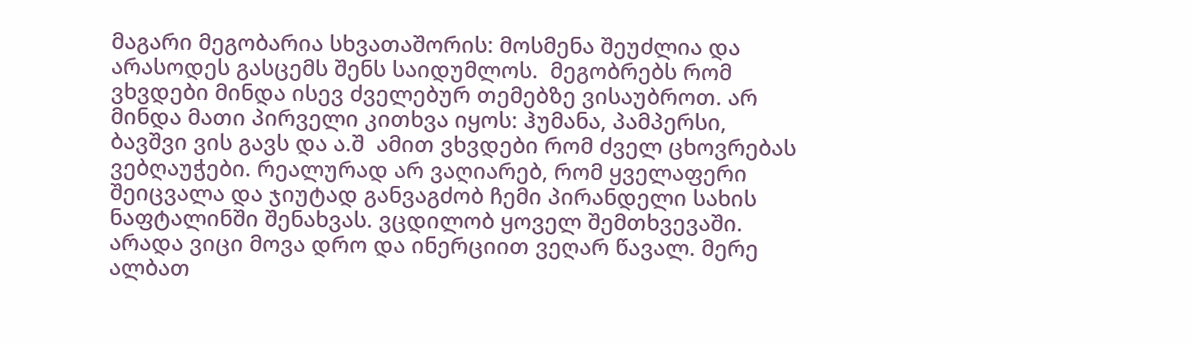მაგარი მეგობარია სხვათაშორის: მოსმენა შეუძლია და არასოდეს გასცემს შენს საიდუმლოს.  მეგობრებს რომ ვხვდები მინდა ისევ ძველებურ თემებზე ვისაუბროთ. არ მინდა მათი პირველი კითხვა იყოს: ჰუმანა, პამპერსი, ბავშვი ვის გავს და ა.შ  ამით ვხვდები რომ ძველ ცხოვრებას ვებღაუჭები. რეალურად არ ვაღიარებ, რომ ყველაფერი შეიცვალა და ჯიუტად განვაგძობ ჩემი პირანდელი სახის ნაფტალინში შენახვას. ვცდილობ ყოველ შემთხვევაში. არადა ვიცი მოვა დრო და ინერციით ვეღარ წავალ. მერე ალბათ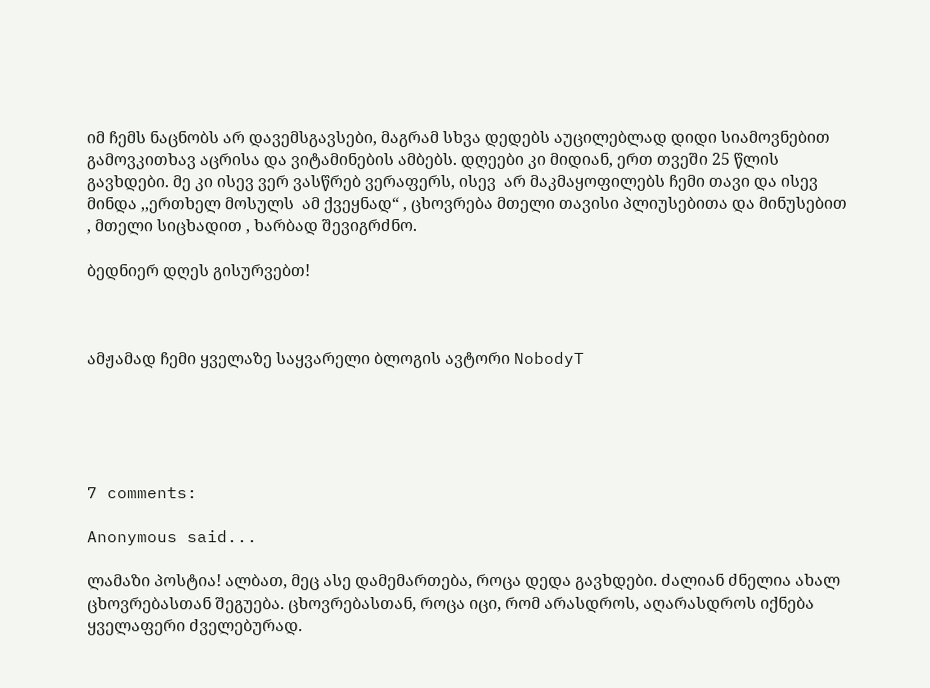იმ ჩემს ნაცნობს არ დავემსგავსები, მაგრამ სხვა დედებს აუცილებლად დიდი სიამოვნებით გამოვკითხავ აცრისა და ვიტამინების ამბებს. დღეები კი მიდიან, ერთ თვეში 25 წლის გავხდები. მე კი ისევ ვერ ვასწრებ ვერაფერს, ისევ  არ მაკმაყოფილებს ჩემი თავი და ისევ მინდა ,,ერთხელ მოსულს  ამ ქვეყნად“ , ცხოვრება მთელი თავისი პლიუსებითა და მინუსებით , მთელი სიცხადით , ხარბად შევიგრძნო.

ბედნიერ დღეს გისურვებთ!



ამჟამად ჩემი ყველაზე საყვარელი ბლოგის ავტორი NobodyT





7 comments:

Anonymous said...

ლამაზი პოსტია! ალბათ, მეც ასე დამემართება, როცა დედა გავხდები. ძალიან ძნელია ახალ ცხოვრებასთან შეგუება. ცხოვრებასთან, როცა იცი, რომ არასდროს, აღარასდროს იქნება ყველაფერი ძველებურად.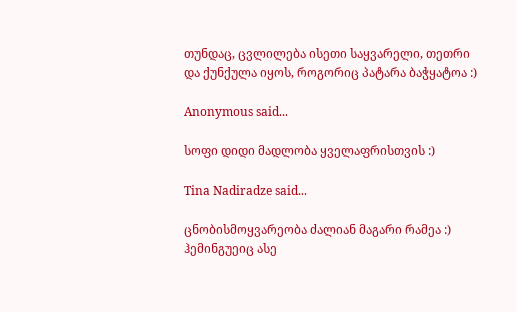თუნდაც, ცვლილება ისეთი საყვარელი, თეთრი და ქუნქულა იყოს, როგორიც პატარა ბაჭყატოა :)

Anonymous said...

სოფი დიდი მადლობა ყველაფრისთვის :)

Tina Nadiradze said...

ცნობისმოყვარეობა ძალიან მაგარი რამეა :) ჰემინგუეიც ასე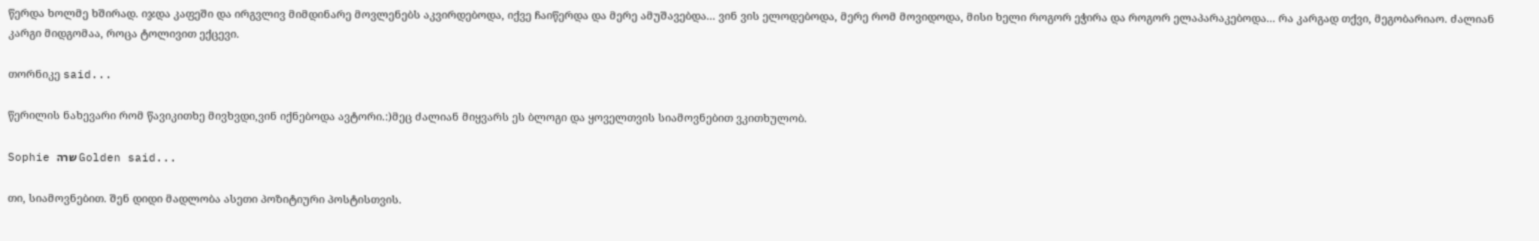წერდა ხოლმე ხშირად. იჯდა კაფეში და ირგვლივ მიმდინარე მოვლენებს აკვირდებოდა, იქვე ჩაიწერდა და მერე ამუშავებდა... ვინ ვის ელოდებოდა, მერე რომ მოვიდოდა, მისი ხელი როგორ ეჭირა და როგორ ელაპარაკებოდა... რა კარგად თქვი, მეგობარიაო. ძალიან კარგი მიდგომაა, როცა ტოლივით ექცევი.

თორნიკე said...

წერილის ნახევარი რომ წავიკითხე მივხვდი,ვინ იქნებოდა ავტორი.:)მეც ძალიან მიყვარს ეს ბლოგი და ყოველთვის სიამოვნებით ვკითხულობ.

Sophie שרה Golden said...

თი, სიამოვნებით. შენ დიდი მადლობა ასეთი პოზიტიური პოსტისთვის.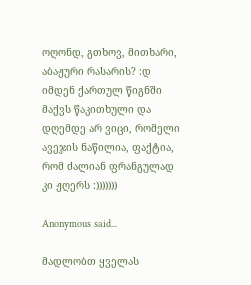ოღონდ, გთხოვ, მითხარი, აბაჟური რასარის? :დ იმდენ ქართულ წიგნში მაქვს წაკითხული და დღემდე არ ვიცი, რომელი ავეჯის ნაწილია, ფაქტია, რომ ძალიან ფრანგულად კი ჟღერს :)))))))

Anonymous said...

მადლობთ ყველას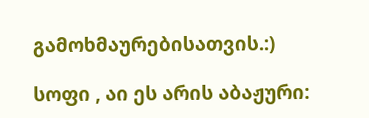გამოხმაურებისათვის.:)

სოფი , აი ეს არის აბაჟური: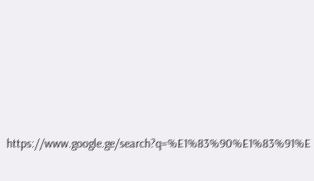https://www.google.ge/search?q=%E1%83%90%E1%83%91%E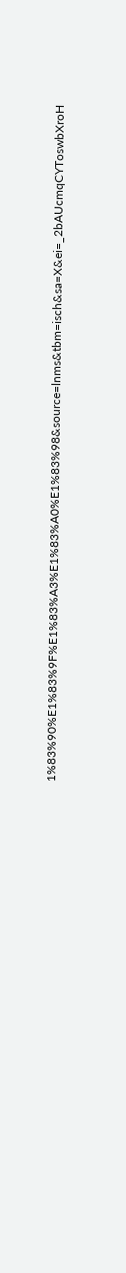1%83%90%E1%83%9F%E1%83%A3%E1%83%A0%E1%83%98&source=lnms&tbm=isch&sa=X&ei=_2bAUcmqCYToswbXroH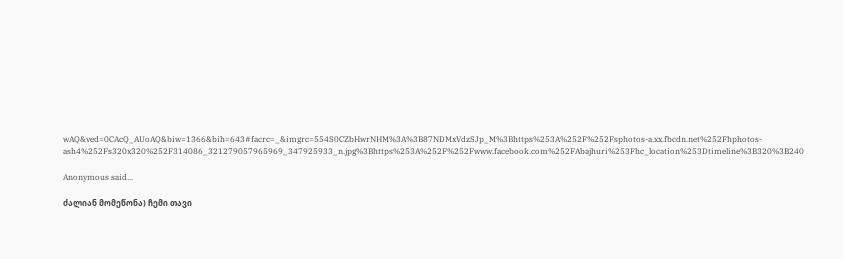wAQ&ved=0CAcQ_AUoAQ&biw=1366&bih=643#facrc=_&imgrc=554S0CZbHwrNHM%3A%3B87NDMxVdzSJp_M%3Bhttps%253A%252F%252Fsphotos-a.xx.fbcdn.net%252Fhphotos-ash4%252Fs320x320%252F314086_321279057965969_347925933_n.jpg%3Bhttps%253A%252F%252Fwww.facebook.com%252FAbajhuri%253Fhc_location%253Dtimeline%3B320%3B240

Anonymous said...

ძალიან მომეწონა) ჩემი თავი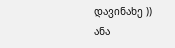დავინახე ))
ანა